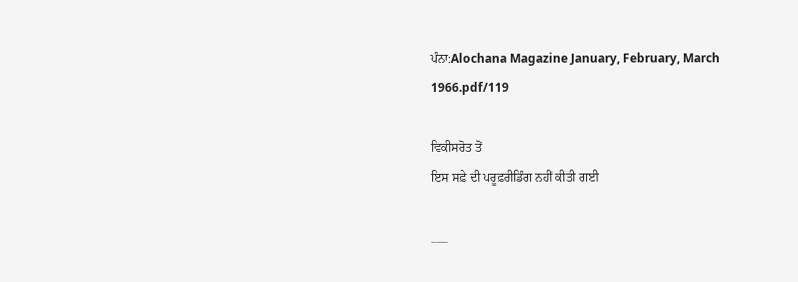ਪੰਨਾ:Alochana Magazine January, February, March 1966.pdf/119

ਵਿਕੀਸਰੋਤ ਤੋਂ
ਇਸ ਸਫ਼ੇ ਦੀ ਪਰੂਫ਼ਰੀਡਿੰਗ ਨਹੀਂ ਕੀਤੀ ਗਈ

___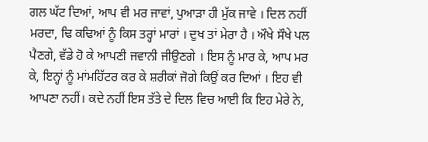ਗਲ ਘੱਟ ਦਿਆਂ, ਆਪ ਵੀ ਮਰ ਜਾਵਾਂ, ਪੁਆੜਾ ਹੀ ਮੁੱਕ ਜਾਵੇ । ਦਿਲ ਨਹੀਂ ਮਰਦਾ, ਢਿ ਕਢਿਆਂ ਨੂੰ ਕਿਸ ਤਰ੍ਹਾਂ ਮਾਰਾਂ । ਦੁਖ ਤਾਂ ਮੇਰਾ ਹੈ । ਔਖੇ ਸੌਖੇ ਪਲ ਪੈਣਗੇ, ਵੱਡੇ ਹੋ ਕੇ ਆਪਣੀ ਜਵਾਨੀ ਜੀਉਣਗੇ । ਇਸ ਨੂੰ ਮਾਰ ਕੇ, ਆਪ ਮਰ ਕੇ, ਇਨ੍ਹਾਂ ਨੂੰ ਮਾਂਮਹਿੱਟਰ ਕਰ ਕੇ ਸ਼ਰੀਕਾਂ ਜੋਗੇ ਕਿਉਂ ਕਰ ਦਿਆਂ । ਇਹ ਵੀ ਆਪਣਾ ਨਹੀਂ। ਕਦੇ ਨਹੀਂ ਇਸ ਤੱਤੇ ਦੇ ਦਿਲ ਵਿਚ ਆਈ ਕਿ ਇਹ ਮੇਰੇ ਨੇ,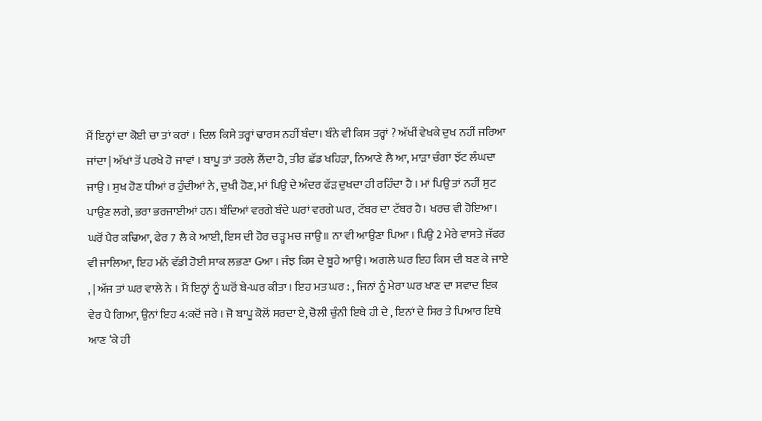ਮੈਂ ਇਨ੍ਹਾਂ ਦਾ ਕੋਈ ਚਾ ਤਾਂ ਕਰਾਂ । ਦਿਲ ਕਿਸੇ ਤਰ੍ਹਾਂ ਢਾਰਸ ਨਹੀਂ ਬੰਦਾ। ਬੰਨੇ ਵੀ ਕਿਸ ਤਰ੍ਹਾਂ ? ਅੱਖੀਂ ਵੇਖਕੇ ਦੁਖ ਨਹੀਂ ਜਰਿਆ ਜਾਂਦਾ | ਅੱਖਾਂ ਤੋਂ ਪਰਖੇ ਹੋ ਜਾਵਾਂ । ਬਾਪੂ ਤਾਂ ਤਰਲੇ ਲੈਂਦਾ ਹੈ, ਤੀਰ ਛੱਡ ਖਹਿੜਾ, ਨਿਆਣੇ ਲੈ ਆ, ਮਾੜਾ ਚੰਗਾ ਝੱਟ ਲੰਘਦਾ ਜਾਉ । ਸੁਖ ਹੋਣ ਧੀਆਂ ਰ ਹੁੰਦੀਆਂ ਨੇ, ਦੁਖੀ ਹੋਣ, ਮਾਂ ਪਿਉ ਦੇ ਅੰਦਰ ਫੱੜ ਦੁਖਦਾ ਹੀ ਰਹਿੰਦਾ ਹੈ । ਮਾਂ ਪਿਉ ਤਾਂ ਨਹੀਂ ਸੁਟ ਪਾਉਣ ਲਗੇ, ਭਰਾ ਭਰਜਾਈਆਂ ਹਨ। ਬੰਦਿਆਂ ਵਰਗੇ ਬੰਦੇ ਘਰਾਂ ਵਰਗੇ ਘਰ, ਟੱਬਰ ਦਾ ਟੱਬਰ ਹੈ। ਖਰਚ ਵੀ ਹੋਇਆ। ਘਰੋਂ ਪੈਰ ਕਢਿਆ, ਫੇਰ 7 ਲੈ ਕੇ ਆਈ, ਇਸ ਦੀ ਹੋਰ ਚੜ੍ਹ ਮਚ ਜਾਉ ॥ ਨਾ ਵੀ ਆਉਣਾ ਪਿਆ । ਪਿਉ 2 ਮੇਰੇ ਵਾਸਤੇ ਜੱਫਰ ਵੀ ਜਾਲਿਆ, ਇਹ ਮਨੋਂ ਵੱਡੀ ਹੋਈ ਸਾਕ ਲਭਣਾ Gਆ । ਜੰਝ ਕਿਸ ਦੇ ਬੂਹੇ ਆਉ । ਅਗਲੇ ਘਰ ਇਹ ਕਿਸ ਦੀ ਬਣ ਕੇ ਜਾਏ , | ਅੱਜ ਤਾਂ ਘਰ ਵਾਲੇ ਨੇ । ਮੈਂ ਇਨ੍ਹਾਂ ਨੂੰ ਘਰੋਂ ਬੇ-ਘਰ ਕੀਤਾ । ਇਹ ਮਤ ਘਰ : , ਜਿਨਾਂ ਨੂੰ ਮੇਰਾ ਘਰ ਖਾਣ ਦਾ ਸਵਾਦ ਇਕ ਵੇਰ ਪੈ ਗਿਆ, ਉਨਾਂ ਇਹ 4:ਕਦੋਂ ਜਰੇ । ਜੋ ਬਾਪੂ ਕੋਲੋਂ ਸਰਦਾ ਏ, ਚੋਲੀ ਚੁੰਨੀ ਇਥੇ ਹੀ ਦੇ , ਇਨਾਂ ਦੇ ਸਿਰ ਤੇ ਪਿਆਰ ਇਥੇ ਆਣ ‘ਕੇ ਹੀ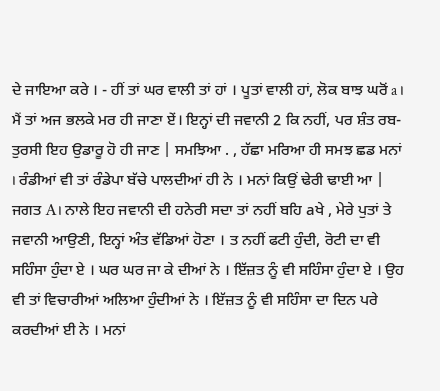ਦੇ ਜਾਇਆ ਕਰੇ । - ਹੀਂ ਤਾਂ ਘਰ ਵਾਲੀ ਤਾਂ ਹਾਂ । ਪੂਤਾਂ ਵਾਲੀ ਹਾਂ, ਲੋਕ ਬਾਝ ਘਰੋਂ a । ਮੈਂ ਤਾਂ ਅਜ ਭਲਕੇ ਮਰ ਹੀ ਜਾਣਾ ਏਂ। ਇਨ੍ਹਾਂ ਦੀ ਜਵਾਨੀ 2 ਕਿ ਨਹੀਂ, ਪਰ ਸ਼ੰਤ ਰਬ-ਤੁਰਸੀ ਇਹ ਉਡਾਰੂ ਹੋ ਹੀ ਜਾਣ | ਸਮਝਿਆ . , ਹੱਛਾ ਮਰਿਆ ਹੀ ਸਮਝ ਛਡ ਮਨਾਂ । ਰੰਡੀਆਂ ਵੀ ਤਾਂ ਰੰਡੇਪਾ ਬੱਚੇ ਪਾਲਦੀਆਂ ਹੀ ਨੇ । ਮਨਾਂ ਕਿਉਂ ਢੇਰੀ ਢਾਈ ਆ | ਜਗਤ A। ਨਾਲੇ ਇਹ ਜਵਾਨੀ ਦੀ ਹਨੇਰੀ ਸਦਾ ਤਾਂ ਨਹੀਂ ਬਹਿ aਖੇ , ਮੇਰੇ ਪੁਤਾਂ ਤੇ ਜਵਾਨੀ ਆਉਣੀ, ਇਨ੍ਹਾਂ ਅੰਤ ਵੱਡਿਆਂ ਹੋਣਾ । ਤ ਨਹੀਂ ਫਟੀ ਹੁੰਦੀ, ਰੋਟੀ ਦਾ ਵੀ ਸਹਿੰਸਾ ਹੁੰਦਾ ਏ । ਘਰ ਘਰ ਜਾ ਕੇ ਦੀਆਂ ਨੇ । ਇੱਜ਼ਤ ਨੂੰ ਵੀ ਸਹਿੰਸਾ ਹੁੰਦਾ ਏ । ਉਹ ਵੀ ਤਾਂ ਵਿਚਾਰੀਆਂ ਅਲਿਆ ਹੁੰਦੀਆਂ ਨੇ । ਇੱਜ਼ਤ ਨੂੰ ਵੀ ਸਹਿੰਸਾ ਦਾ ਦਿਨ ਪਰੇ ਕਰਦੀਆਂ ਈ ਨੇ । ਮਨਾਂ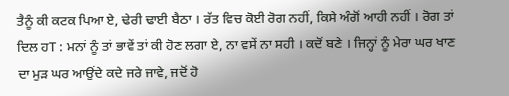ਤੈਨੂੰ ਕੀ ਕਟਕ ਪਿਆ ਏ, ਢੇਰੀ ਢਾਈ ਬੈਠਾ । ਰੱਤ ਵਿਚ ਕੋਈ ਰੋਗ ਨਹੀਂ, ਕਿਸੇ ਅੰਗੋਂ ਆਹੀ ਨਹੀਂ । ਰੋਗ ਤਾਂ ਦਿਲ ਹT : ਮਨਾਂ ਨੂੰ ਤਾਂ ਭਾਵੇਂ ਤਾਂ ਕੀ ਹੋਣ ਲਗਾ ਏ, ਨਾ ਵਸੇਂ ਨਾ ਸਹੀ । ਕਦੋਂ ਬਣੇ । ਜਿਨ੍ਹਾਂ ਨੂੰ ਮੇਰਾ ਘਰ ਖਾਣ ਦਾ ਮੁੜ ਘਰ ਆਉਂਦੇ ਕਦੇ ਜਰੇ ਜਾਵੇ, ਜਦੋਂ ਹੋ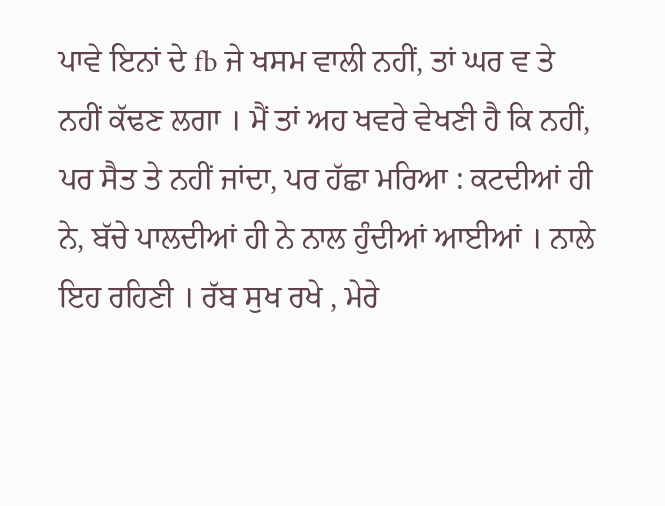ਪਾਵੇ ਇਨਾਂ ਦੇ fb ਜੇ ਖਸਮ ਵਾਲੀ ਨਹੀਂ, ਤਾਂ ਘਰ ਵ ਤੇ ਨਹੀਂ ਕੱਢਣ ਲਗਾ । ਮੈਂ ਤਾਂ ਅਹ ਖਵਰੇ ਵੇਖਣੀ ਹੈ ਕਿ ਨਹੀਂ, ਪਰ ਸੈਤ ਤੇ ਨਹੀਂ ਜਾਂਦਾ, ਪਰ ਹੱਛਾ ਮਰਿਆ : ਕਟਦੀਆਂ ਹੀ ਨੇ, ਬੱਚੇ ਪਾਲਦੀਆਂ ਹੀ ਨੇ ਨਾਲ ਹੁੰਦੀਆਂ ਆਈਆਂ । ਨਾਲੇ ਇਹ ਰਹਿਣੀ । ਰੱਬ ਸੁਖ ਰਖੇ , ਮੇਰੇ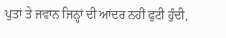ਪੁਤਾਂ ਤੇ ਜਵਾਨ ਜਿਨ੍ਹਾਂ ਦੀ ਆਂਦਰ ਨਹੀਂ ਫੁਟੀ ਹੁੰਦੀ,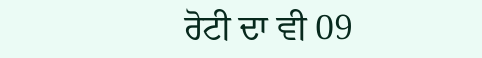ਰੋਟੀ ਦਾ ਵੀ 09